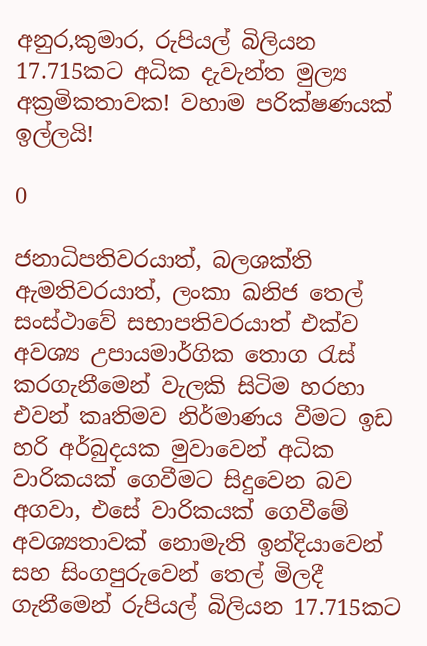අනුර,කුමාර, රුපියල් බිලියන 17.715කට අධික දැවැන්ත මුල්‍ය අක්‍රමිකතාවක! වහාම පරික්ෂණයක් ඉල්ලයි!

0

ජනාධිපතිවරයාත්, බලශක්ති ඇමතිවරයාත්, ලංකා ඛනිජ තෙල් සංස්ථාවේ සභාපතිවරයාත් එක්ව අවශ්‍ය උපායමාර්ගික තොග රැස් කරගැනීමෙන් වැලකි සිටිම හරහා එවන් කෘතිමව නිර්මාණය වීමට ඉඩ හරි අර්බුදයක මුවාවෙන් අධික වාරිකයක් ගෙවීමට සිදුවෙන බව අගවා, එසේ වාරිකයක් ගෙවීමේ අවශ්‍යතාවක් නොමැති ඉන්දියාවෙන් සහ සිංගපුරුවෙන් තෙල් මිලදී ගැනීමෙන් රුපියල් බිලියන 17.715කට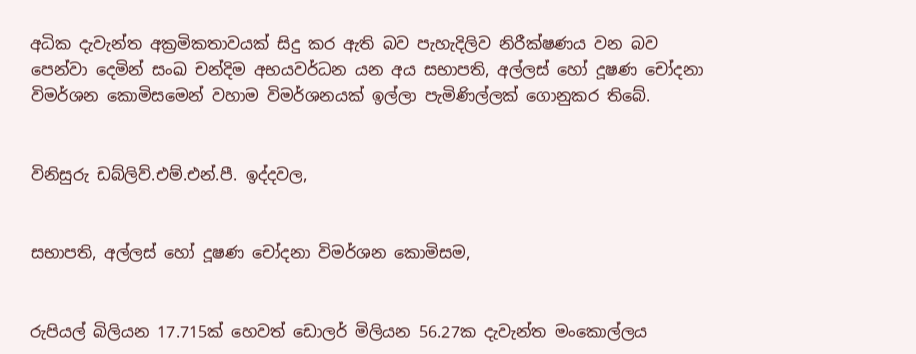අධික දැවැන්ත අක්‍රමිකතාවයක් සිදු කර ඇති බව පැහැදිලිව නිරීක්ෂණය වන බව පෙන්වා දෙමින් සංඛ චන්දිම අභයවර්ධන යන අය සභාපති, අල්ලස් හෝ දූෂණ චෝදනා විමර්ශන කොමිසමෙන් වහාම විමර්ශනයක් ඉල්ලා පැමිණිල්ලක් ගොනුකර තිබේ.


විනිසුරු ඩබ්ලිව්.එම්.එන්.පී. ඉද්දවල,


සභාපති, අල්ලස් හෝ දූෂණ චෝදනා විමර්ශන කොමිසම,


රුපියල් බිලියන 17.715ක් හෙවත් ඩොලර් මිලියන 56.27ක දැවැන්ත මංකොල්ලය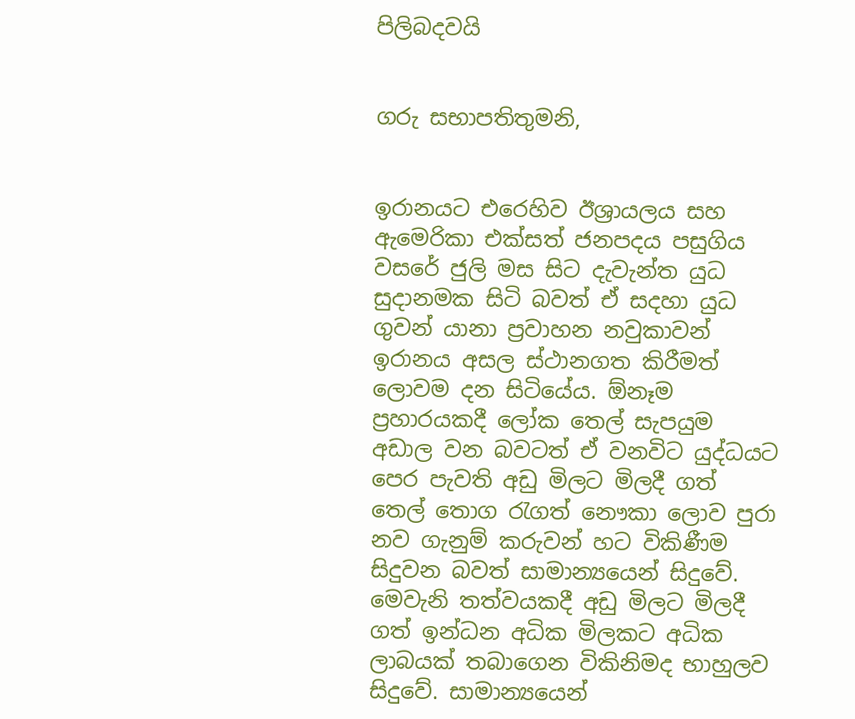පිලිබදවයි


ගරු සභාපතිතුමනි,


ඉරානයට එරෙහිව ඊශ්‍රායලය සහ ඇමෙරිකා එක්සත් ජනපදය පසුගිය වසරේ ජුලි මස සිට දැවැන්ත යුධ සුදානමක සිටි බවත් ඒ සදහා යුධ ගුවන් යානා ප්‍රවාහන නවුකාවන් ඉරානය අසල ස්ථානගත කිරීමත් ලොවම දන සිටියේය. ඕනෑම ප්‍රහාරයකදී ලෝක තෙල් සැපයුම අඩාල වන බවටත් ඒ වනවිට යුද්ධයට පෙර පැවති අඩු මිලට මිලදී ගත් තෙල් තොග රැගත් නෞකා ලොව පුරා නව ගැනුම් කරුවන් හට විකිණීම සිදුවන බවත් සාමාන්‍යයෙන් සිදුවේ. මෙවැනි තත්වයකදී අඩු මිලට මිලදී ගත් ඉන්ධන අධික මිලකට අධික ලාබයක් තබාගෙන විකිනිමද භාහුලව සිදුවේ. සාමාන්‍යයෙන්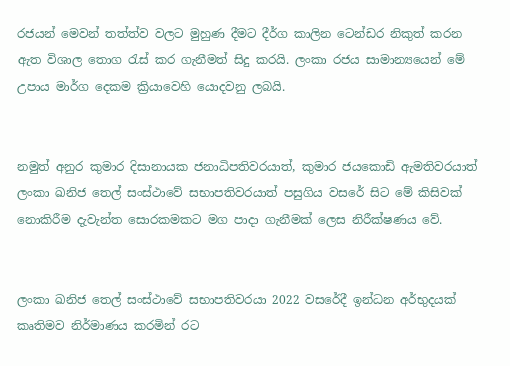රජයන් මෙවන් තත්ත්ව වලට මුහුණ දීමට දීර්ග කාලින ටෙන්ඩර නිකුත් කරන ඇත විශාල තොග රැස් කර ගැනීමත් සිදු කරයි. ලංකා රජය සාමාන්‍යයෙන් මේ උපාය මාර්ග දෙකම ක්‍රියාවෙහි යොදවනු ලබයි.


නමුත් අනුර කුමාර දිසානායක ජනාධිපතිවරයාත්, කුමාර ජයකොඩි ඇමතිවරයාත් ලංකා ඛනිජ තෙල් සංස්ථාවේ සභාපතිවරයාත් පසුගිය වසරේ සිට මේ කිසිවක් නොකිරීම දැවැන්ත සොරකමකට මග පාදා ගැනීමක් ලෙස නිරීක්ෂණය වේ.


ලංකා ඛනිජ තෙල් සංස්ථාවේ සභාපතිවරයා 2022 වසරේදී ඉන්ධන අර්භුදයක් කෘතිමව නිර්මාණය කරමින් රට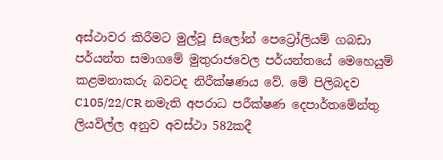අස්ථාවර කිරීමට මුල්වූ සිලෝන් පෙට්‍රෝලියම් ගබඩා පර්යන්ත සමාගමේ මුතුරාජවෙල පර්යන්තයේ මෙහෙයුම් කළමනාකරු බවටද නිරීක්ෂණය වේ. මේ පිලිබදව C105/22/CR නමැති අපරාධ පරීක්ෂණ දෙපාර්තමේන්තු ලියවිල්ල අනුව අවස්ථා 582කදී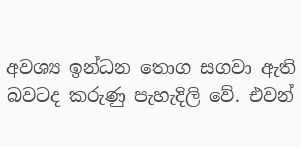අවශ්‍ය ඉන්ධන තොග සගවා ඇති බවටද කරුණු පැහැදිලි වේ. එවන්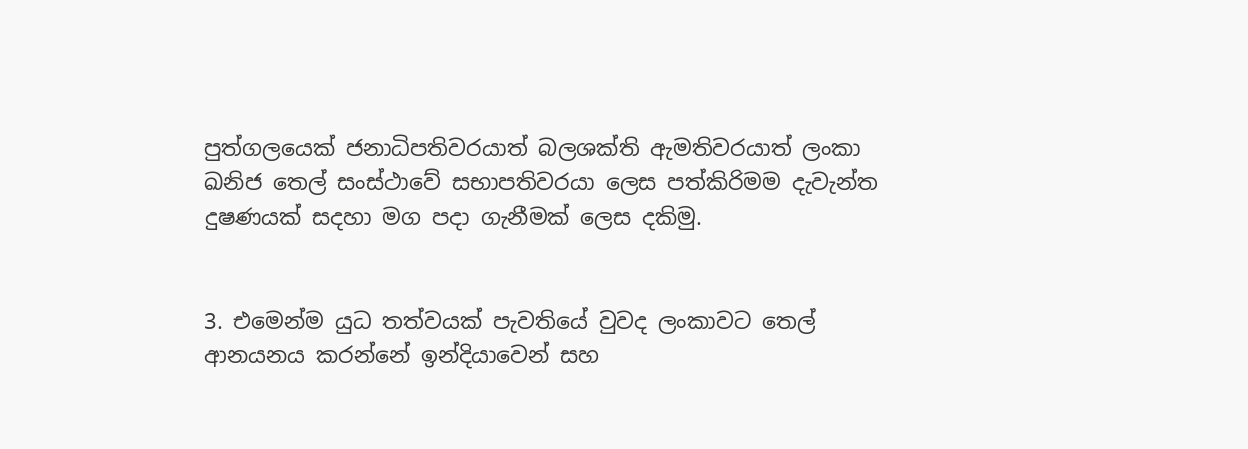පුත්ගලයෙක් ජනාධිපතිවරයාත් බලශක්ති ඇමතිවරයාත් ලංකා ඛනිජ තෙල් සංස්ථාවේ සභාපතිවරයා ලෙස පත්කිරිමම දැවැන්ත දුෂණයක් සදහා මග පදා ගැනීමක් ලෙස දකිමු.


3. එමෙන්ම යුධ තත්වයක් පැවතියේ වුවද ලංකාවට තෙල් ආනයනය කරන්නේ ඉන්දියාවෙන් සහ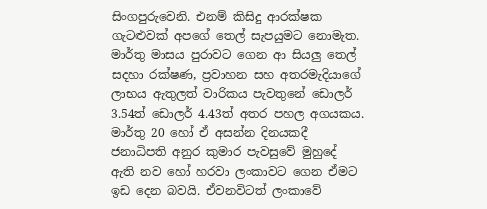සිංගපුරුවෙනි. එනම් කිසිදු ආරක්ෂක ගැටළුවක් අපගේ තෙල් සැපයුමට නොමැත. මාර්තු මාසය පුරාවට ගෙන ආ සියලු තෙල් සදහා රක්ෂණ, ප්‍රවාහන සහ අතරමැදියාගේ ලාභය ඇතුලත් වාරිකය පැවතුනේ ඩොලර් 3.54ත් ඩොලර් 4.43ත් අතර පහල අගයකය. මාර්තු 20 හෝ ඒ අසන්න දිනයකදී ජනාධිපති අනුර කුමාර පැවසුවේ මුහුදේ ඇති නව හෝ හරවා ලංකාවට ගෙන ඒමට ඉඩ දෙන බවයි. ඒවනවිටත් ලංකාවේ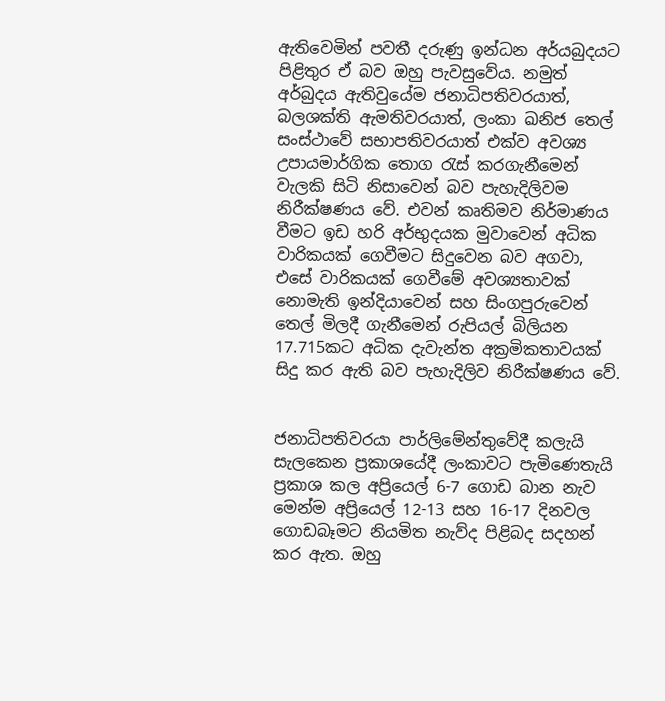ඇතිවෙමින් පවතී දරුණු ඉන්ධන අර්යබුදයට පිළිතුර ඒ බව ඔහු පැවසුවේය. නමුත් අර්බුදය ඇතිවුයේම ජනාධිපතිවරයාත්, බලශක්ති ඇමතිවරයාත්, ලංකා ඛනිජ තෙල් සංස්ථාවේ සභාපතිවරයාත් එක්ව අවශ්‍ය උපායමාර්ගික තොග රැස් කරගැනීමෙන් වැලකි සිටි නිසාවෙන් බව පැහැදිලිවම නිරීක්ෂණය වේ. එවන් කෘතිමව නිර්මාණය වීමට ඉඩ හරි අර්භුදයක මුවාවෙන් අධික වාරිකයක් ගෙවීමට සිදුවෙන බව අගවා, එසේ වාරිකයක් ගෙවීමේ අවශ්‍යතාවක් නොමැති ඉන්දියාවෙන් සහ සිංගපුරුවෙන් තෙල් මිලදී ගැනීමෙන් රුපියල් බිලියන 17.715කට අධික දැවැන්ත අක්‍රමිකතාවයක් සිදු කර ඇති බව පැහැදිලිව නිරීක්ෂණය වේ.


ජනාධිපතිවරයා පාර්ලිමේන්තුවේදී කලැයි සැලකෙන ප්‍රකාශයේදී ලංකාවට පැමිණෙතැයි ප්‍රකාශ කල අප්‍රියෙල් 6-7 ගොඩ බාන නැව මෙන්ම අප්‍රියෙල් 12-13 සහ 16-17 දිනවල ගොඩබෑමට නියමිත නැව්ද පිළිබද සදහන් කර ඇත. ඔහු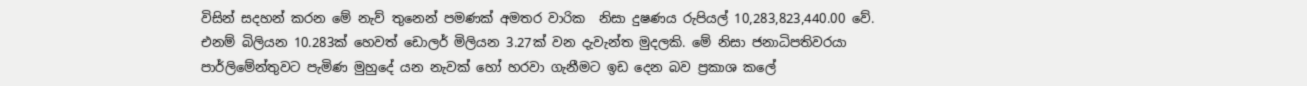විසින් සදහන් කරන මේ නැව් තුනෙන් පමණක් අමතර වාරික  නිසා දුෂණය රුපියල් 10,283,823,440.00 වේ. එනම් බිලියන 10.283ක් හෙවත් ඩොලර් මිලියන 3.27ක් වන දැවැන්ත මුදලකි. මේ නිසා ජනාධිපතිවරයා පාර්ලිමේන්තුවට පැමිණ මුහුදේ යන නැවක් හෝ හරවා ගැනීමට ඉඩ දෙන බව ප්‍රකාශ කලේ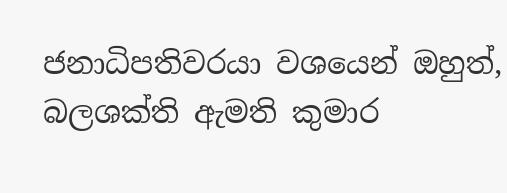ජනාධිපතිවරයා වශයෙන් ඔහුත්, බලශක්ති ඇමති කුමාර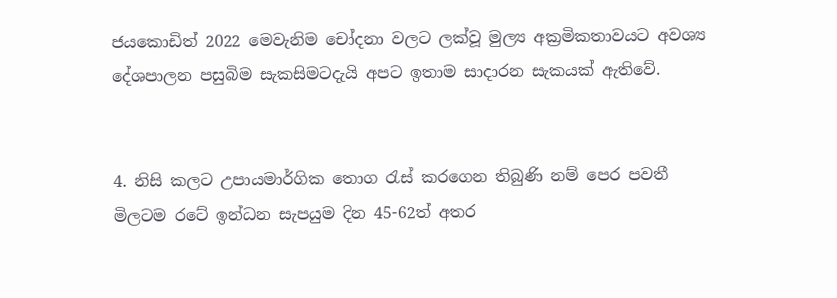ජයකොඩිත් 2022 මෙවැනිම චෝදනා වලට ලක්වූ මුල්‍ය අක්‍රමිකතාවයට අවශ්‍ය දේශපාලන පසුබිම සැකසිමටදැයි අපට ඉතාම සාදාරන සැකයක් ඇතිවේ.


4. නිසි කලට උපායමාර්ගික තොග රැස් කරගෙන තිබුණි නම් පෙර පවතී මිලටම රටේ ඉන්ධන සැපයුම දින 45-62ත් අතර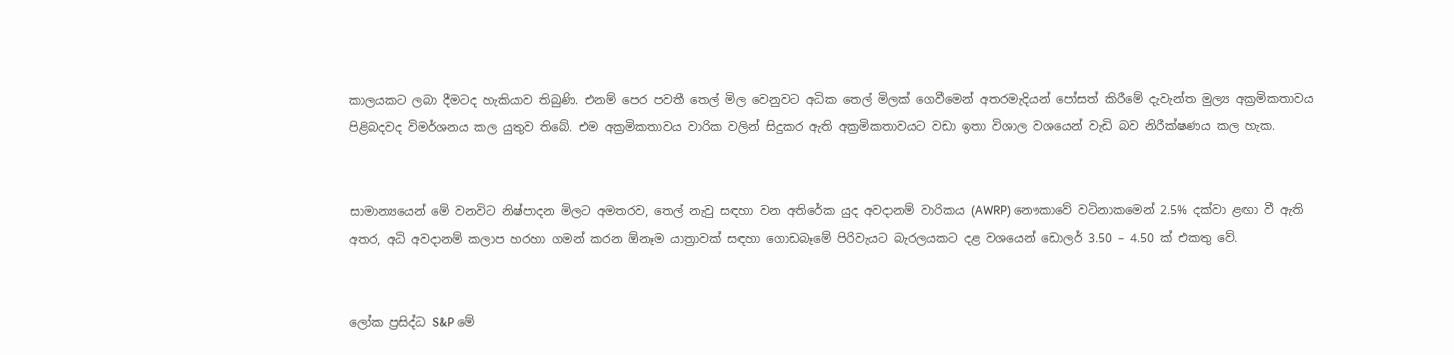කාලයකට ලබා දීමටද හැකියාව තිබුණි. එනම් පෙර පවතී තෙල් මිල වෙනුවට අධික තෙල් මිලක් ගෙවීමෙන් අතරමැදියන් පෝසත් කිරීමේ දැවැන්ත මුල්‍ය අක්‍රමිකතාවය පිළිබදවද විමර්ශනය කල යුතුව තිබේ. එම අක්‍රමිකතාවය වාරික වලින් සිදුකර ඇති අක්‍රමිකතාවයට වඩා ඉතා විශාල වශයෙන් වැඩි බව නිරීක්ෂණය කල හැක.


සාමාන්‍යයෙන් මේ වනවිට නිෂ්පාදන මිලට අමතරව, තෙල් නැවු සඳහා වන අතිරේක යුද අවදානම් වාරිකය (AWRP) නෞකාවේ වටිනාකමෙන් 2.5% දක්වා ළඟා වී ඇති අතර, අධි අවදානම් කලාප හරහා ගමන් කරන ඕනෑම යාත්‍රාවක් සඳහා ගොඩබෑමේ පිරිවැයට බැරලයකට දළ වශයෙන් ඩොලර් 3.50 – 4.50 ක් එකතු වේ.


ලෝක ප්‍රසිද්ධ S&P මේ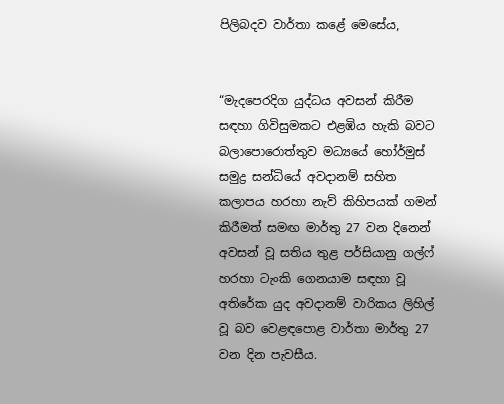පිලිබදව වාර්තා කළේ මෙසේය,


“මැදපෙරදිග යුද්ධය අවසන් කිරීම සඳහා ගිවිසුමකට එළඹිය හැකි බවට බලාපොරොත්තුව මධ්‍යයේ හෝර්මුස් සමුද්‍ර සන්ධියේ අවදානම් සහිත කලාපය හරහා නැව් කිහිපයක් ගමන් කිරීමත් සමඟ මාර්තු 27 වන දිනෙන් අවසන් වූ සතිය තුළ පර්සියානු ගල්ෆ් හරහා ටැංකි ගෙනයාම සඳහා වූ අතිරේක යුද අවදානම් වාරිකය ලිහිල් වූ බව වෙළඳපොළ වාර්තා මාර්තු 27 වන දින පැවසීය.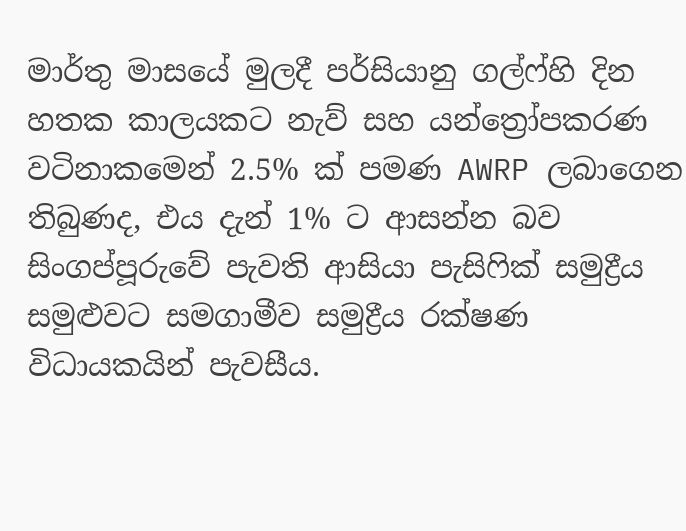මාර්තු මාසයේ මුලදී පර්සියානු ගල්ෆ්හි දින හතක කාලයකට නැව් සහ යන්ත්‍රෝපකරණ වටිනාකමෙන් 2.5% ක් පමණ AWRP ලබාගෙන තිබුණද, එය දැන් 1% ට ආසන්න බව සිංගප්පූරුවේ පැවති ආසියා පැසිෆික් සමුද්‍රීය සමුළුවට සමගාමීව සමුද්‍රීය රක්ෂණ විධායකයින් පැවසීය.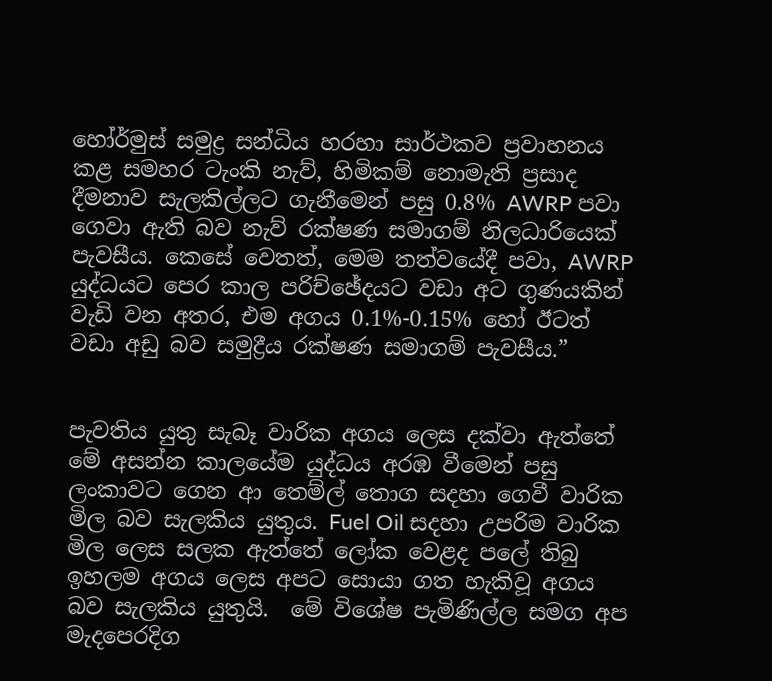හෝර්මුස් සමුද්‍ර සන්ධිය හරහා සාර්ථකව ප්‍රවාහනය කළ සමහර ටැංකි නැව්, හිමිකම් නොමැති ප්‍රසාද දීමනාව සැලකිල්ලට ගැනීමෙන් පසු 0.8% AWRP පවා ගෙවා ඇති බව නැව් රක්ෂණ සමාගම් නිලධාරියෙක් පැවසීය. කෙසේ වෙතත්, මෙම තත්වයේදී පවා, AWRP යුද්ධයට පෙර කාල පරිච්ඡේදයට වඩා අට ගුණයකින් වැඩි වන අතර, එම අගය 0.1%-0.15% හෝ ඊටත් වඩා අඩු බව සමුද්‍රීය රක්ෂණ සමාගම් පැවසීය.”


පැවතිය යුතු සැබෑ වාරික අගය ලෙස දක්වා ඇත්තේ මේ අසන්න කාලයේම යුද්ධය අරඹ වීමෙන් පසු ලංකාවට ගෙන ආ තෙම්ල් තොග සදහා ගෙවී වාරික මිල බව සැලකිය යුතුය. Fuel Oil සදහා උපරිම වාරික මිල ලෙස සලක ඇත්තේ ලෝක වෙළද පලේ තිබු ඉහලම අගය ලෙස අපට සොයා ගත හැකිවූ අගය බව සැලකිය යුතුයි.  මේ විශේෂ පැමිණිල්ල සමග අප මැදපෙරදිග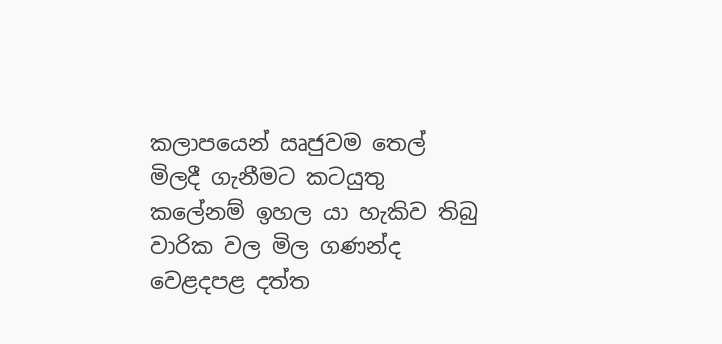කලාපයෙන් ඍජුවම තෙල් මිලදී ගැනීමට කටයුතු කලේනම් ඉහල යා හැකිව තිබු වාරික වල මිල ගණන්ද වෙළදපළ දත්ත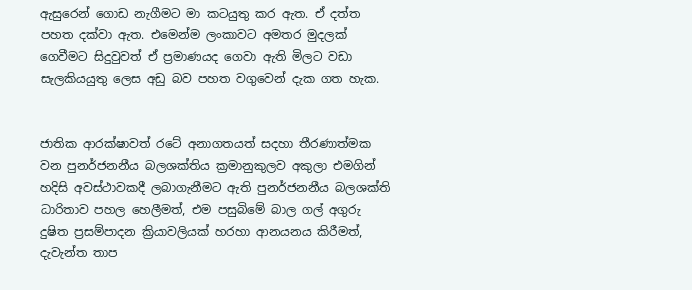ඇසුරෙන් ගොඩ නැගීමට මා කටයුතු කර ඇත. ඒ දත්ත පහත දක්වා ඇත. එමෙන්ම ලංකාවට අමතර මුදලක් ගෙවීමට සිදුවුවත් ඒ ප්‍රමාණයද ගෙවා ඇති මිලට වඩා සැලකියයුතු ලෙස අඩු බව පහත වගුවෙන් දැක ගත හැක.


ජාතික ආරක්ෂාවත් රටේ අනාගතයත් සදහා තීරණාත්මක වන පුනර්ජනනීය බලශක්තිය ක්‍රමානුකුලව අකුලා එමගින් හදිසි අවස්ථාවකදී ලබාගැනීමට ඇති පුනර්ජනනීය බලශක්ති ධාරිතාව පහල හෙලීමත්, එම පසුබිමේ බාල ගල් අගුරු දුෂිත ප්‍රසම්පාදන ක්‍රියාවලියක් හරහා ආනයනය කිරීමත්, දැවැන්ත තාප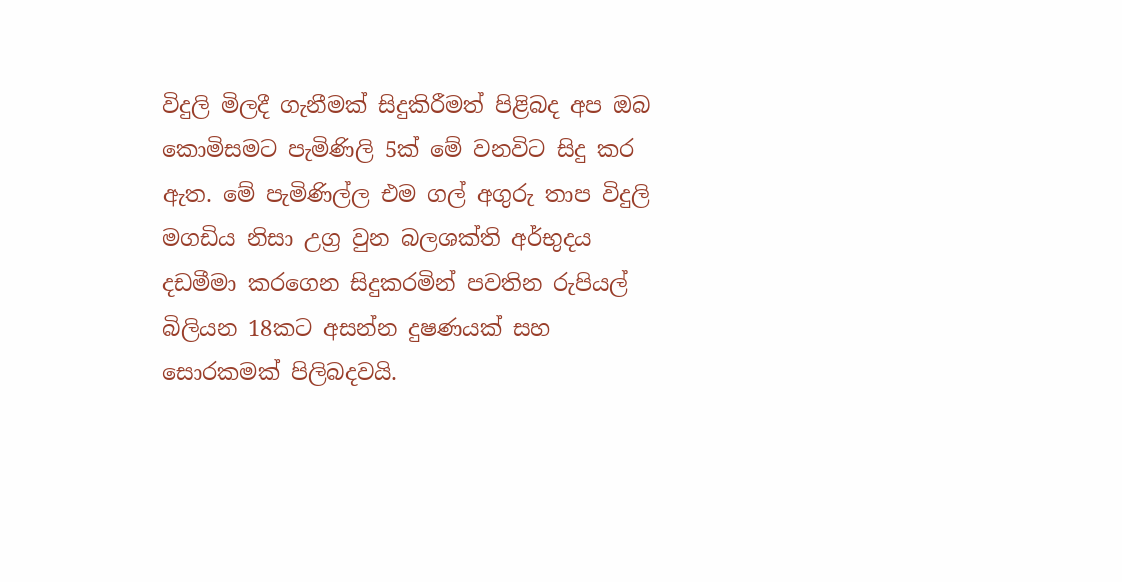විදුලි මිලදී ගැනීමක් සිදුකිරීමත් පිළිබද අප ඔබ කොමිසමට පැමිණිලි 5ක් මේ වනවිට සිදු කර ඇත. මේ පැමිණිල්ල එම ගල් අගුරු තාප විදුලි මගඩිය නිසා උග්‍ර වුන බලශක්ති අර්භුදය දඩමීමා කරගෙන සිදුකරමින් පවතින රුපියල් බිලියන 18කට අසන්න දුෂණයක් සහ සොරකමක් පිලිබදවයි.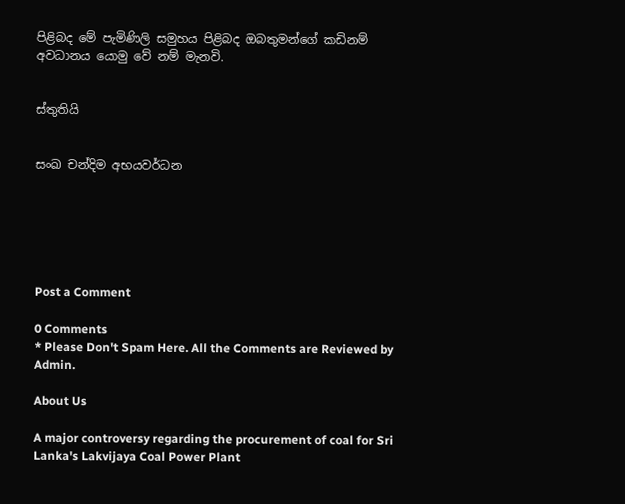පිළිබද මේ පැමිණිලි සමුහය පිළිබද ඔබතුමන්ගේ කඩිනම් අවධානය යොමු වේ නම් මැනවි.


ස්තුතියි


සංඛ චන්දිම අභයවර්ධන






Post a Comment

0 Comments
* Please Don't Spam Here. All the Comments are Reviewed by Admin.

About Us

A major controversy regarding the procurement of coal for Sri Lanka's Lakvijaya Coal Power Plant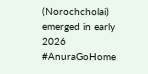(Norochcholai) emerged in early 2026 #AnuraGoHome